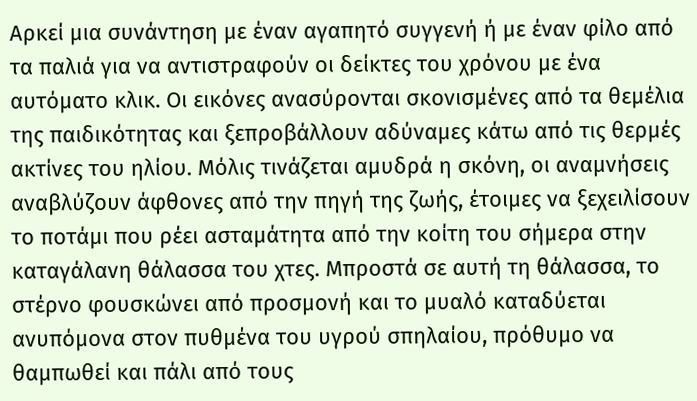Aρκεί μια συνάντηση με έναν αγαπητό συγγενή ή με έναν φίλο από τα παλιά για να αντιστραφούν οι δείκτες του χρόνου με ένα αυτόματο κλικ. Οι εικόνες ανασύρονται σκονισμένες από τα θεμέλια της παιδικότητας και ξεπροβάλλουν αδύναμες κάτω από τις θερμές ακτίνες του ηλίου. Μόλις τινάζεται αμυδρά η σκόνη, οι αναμνήσεις αναβλύζουν άφθονες από την πηγή της ζωής, έτοιμες να ξεχειλίσουν το ποτάμι που ρέει ασταμάτητα από την κοίτη του σήμερα στην καταγάλανη θάλασσα του χτες. Μπροστά σε αυτή τη θάλασσα, το στέρνο φουσκώνει από προσμονή και το μυαλό καταδύεται ανυπόμονα στον πυθμένα του υγρού σπηλαίου, πρόθυμο να θαμπωθεί και πάλι από τους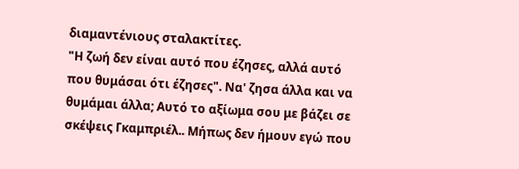διαμαντένιους σταλακτίτες.
"Η ζωή δεν είναι αυτό που έζησες, αλλά αυτό που θυμάσαι ότι έζησες". Να' ζησα άλλα και να θυμάμαι άλλα; Αυτό το αξίωμα σου με βάζει σε σκέψεις Γκαμπριέλ.. Μήπως δεν ήμουν εγώ που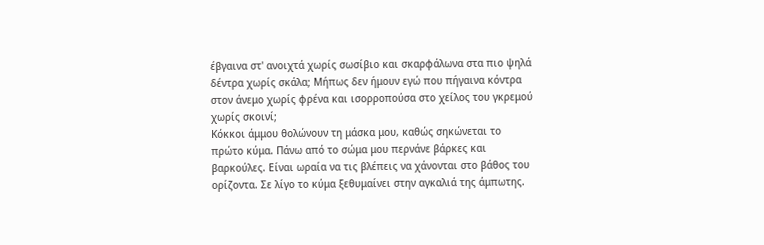έβγαινα στ' ανοιχτά χωρίς σωσίβιο και σκαρφάλωνα στα πιο ψηλά δέντρα χωρίς σκάλα; Μήπως δεν ήμουν εγώ που πήγαινα κόντρα στον άνεμο χωρίς φρένα και ισορροπούσα στο χείλος του γκρεμού χωρίς σκοινί;
Κόκκοι άμμου θολώνουν τη μάσκα μου, καθώς σηκώνεται το πρώτο κύμα. Πάνω από το σώμα μου περνάνε βάρκες και βαρκούλες. Είναι ωραία να τις βλέπεις να χάνονται στο βάθος του ορίζοντα. Σε λίγο το κύμα ξεθυμαίνει στην αγκαλιά της άμπωτης.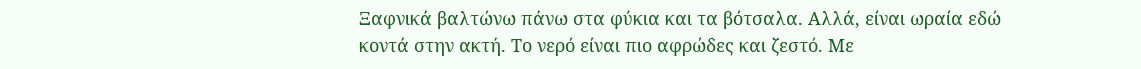Ξαφνικά βαλτώνω πάνω στα φύκια και τα βότσαλα. Αλλά, είναι ωραία εδώ κοντά στην ακτή. Το νερό είναι πιο αφρώδες και ζεστό. Με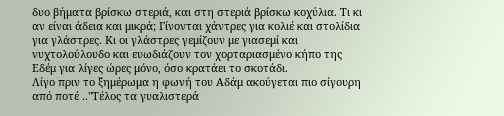δυο βήματα βρίσκω στεριά, και στη στεριά βρίσκω κοχύλια. Τι κι αν είναι άδεια και μικρά; Γίνονται χάντρες για κολιέ και στολίδια για γλάστρες. Κι οι γλάστρες γεμίζουν με γιασεμί και νυχτολούλουδο και ευωδιάζουν τον χορταριασμένο κήπο της Εδέμ για λίγες ώρες μόνο, όσο κρατάει το σκοτάδι.
Λίγο πριν το ξημέρωμα η φωνή του Αδάμ ακούγεται πιο σίγουρη από ποτέ .."Τέλος τα γυαλιστερά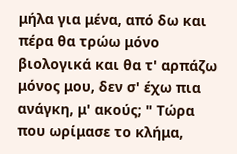μήλα για μένα, από δω και πέρα θα τρώω μόνο βιολογικά και θα τ' αρπάζω μόνος μου, δεν σ' έχω πια ανάγκη, μ' ακούς; " Τώρα που ωρίμασε το κλήμα,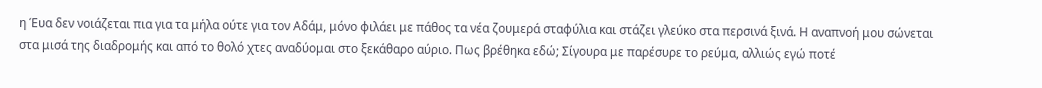η Έυα δεν νοιάζεται πια για τα μήλα ούτε για τον Αδάμ, μόνο φιλάει με πάθος τα νέα ζουμερά σταφύλια και στάζει γλεύκο στα περσινά ξινά. Η αναπνοή μου σώνεται στα μισά της διαδρομής και από το θολό χτες αναδύομαι στο ξεκάθαρο αύριο. Πως βρέθηκα εδώ; Σίγουρα με παρέσυρε το ρεύμα, αλλιώς εγώ ποτέ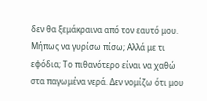δεν θα ξεμάκραινα από τον εαυτό μου. Μήπως να γυρίσω πίσω; Αλλά με τι εφόδια; Το πιθανότερο είναι να χαθώ στα παγωμένα νερά. Δεν νομίζω ότι μου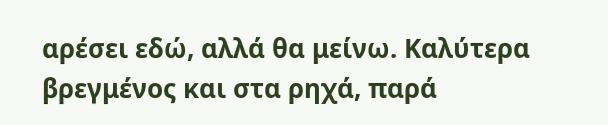αρέσει εδώ, αλλά θα μείνω. Καλύτερα βρεγμένος και στα ρηχά, παρά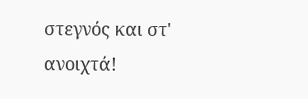στεγνός και στ' ανοιχτά!